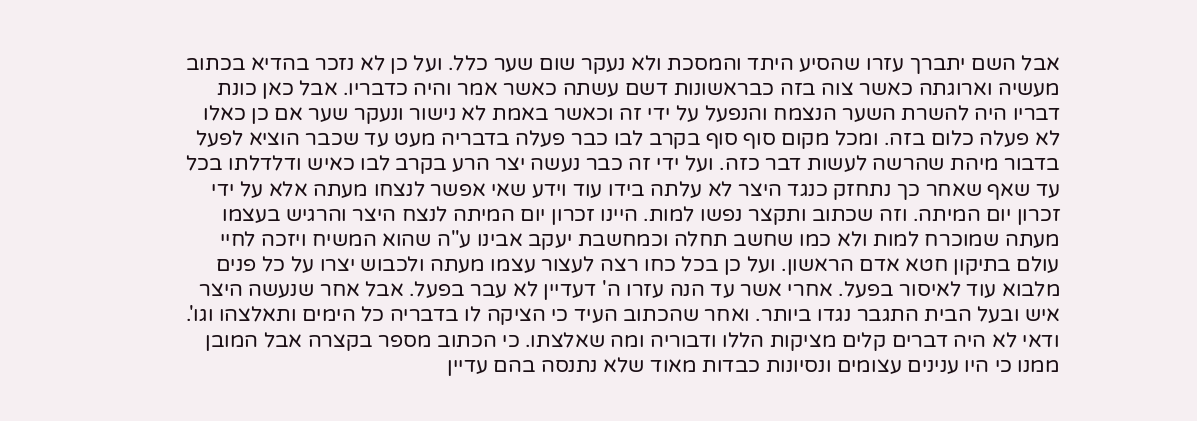אבל השם יתברך עזרו שהסיע היתד והמסכת ולא נעקר שום שער כלל. ועל כן לא נזכר בהדיא בכתוב מעשיה וארוגתה כאשר צוה בזה כבראשונות דשם עשתה כאשר אמר והיה כדבריו. אבל כאן כונת דבריו היה להשרת השער הנצמח והנפעל על ידי זה וכאשר באמת לא נישור ונעקר שער אם כן כאלו לא פעלה כלום בזה. ומכל מקום סוף סוף בקרב לבו כבר פעלה בדבריה מעט עד שכבר הוציא לפעל בדבור מיהת שהרשה לעשות דבר כזה. ועל ידי זה כבר נעשה יצר הרע בקרב לבו כאיש ודלדלתו בכל עד שאף שאחר כך נתחזק כנגד היצר לא עלתה בידו עוד וידע שאי אפשר לנצחו מעתה אלא על ידי זכרון יום המיתה. וזה שכתוב ותקצר נפשו למות. היינו זכרון יום המיתה לנצח היצר והרגיש בעצמו מעתה שמוכרח למות ולא כמו שחשב תחלה וכמחשבת יעקב אבינו ע"ה שהוא המשיח ויזכה לחיי עולם בתיקון חטא אדם הראשון. ועל כן בכל כחו רצה לעצור עצמו מעתה ולכבוש יצרו על כל פנים מלבוא עוד לאיסור בפעל. אחרי אשר עד הנה עזרו ה' דעדיין לא עבר בפעל. אבל אחר שנעשה היצר איש ובעל הבית התגבר נגדו ביותר. ואחר שהכתוב העיד כי הציקה לו בדבריה כל הימים ותאלצהו וגו'. ודאי לא היה דברים קלים מציקות הללו ודבוריה ומה שאלצתו. כי הכתוב מספר בקצרה אבל המובן ממנו כי היו ענינים עצומים ונסיונות כבדות מאוד שלא נתנסה בהם עדיין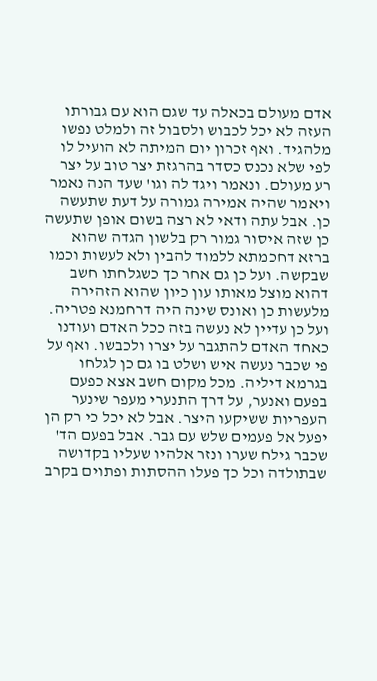אדם מעולם בכאלה עד שגם הוא עם גבורתו העזה לא יכל לכבוש ולסבול זה ולמלט נפשו מלהגיד. ואף זכרון יום המיתה לא הועיל לו לפי שלא נכנס כסדר בהרגזת יצר טוב על יצר רע מעולם. ונאמר ויגד לה וגו' שעד הנה נאמר ויאמר שהיה אמירה גמורה על דעת שתעשה כן. אבל עתה ודאי לא רצה בשום אופן שתעשה כן שזה איסור גמור רק בלשון הגדה שהוא ברזא דחכמתא ללמוד להבין ולא לעשות וכמו שבקשה. ועל כן גם אחר כך כשגלחתו חשב דהוא מוצל מאותו עון כיון שהוא הזהירה מלעשות כן ואונס שינה היה דרחמנא פטריה. ועל כן עדיין לא נעשה בזה ככל האדם ועודנו כאחד האדם להתגבר על יצרו ולכבשו. ואף על פי שכבר נעשה איש ושלט בו גם כן לגלחו בגרמא דיליה. מכל מקום חשב אצא כפעם בפעם ואנער, על דרך התנערי מעפר שינער העפריות ששיקעו היצר. אבל לא יכל כי רק הן יפעל אל פעמים שלש עם גבר. אבל בפעם הד' שכבר גילח שערו ונזר אלהיו שעליו בקדושה שבתולדה וכל כך פעלו ההסתות ופתוים בקרב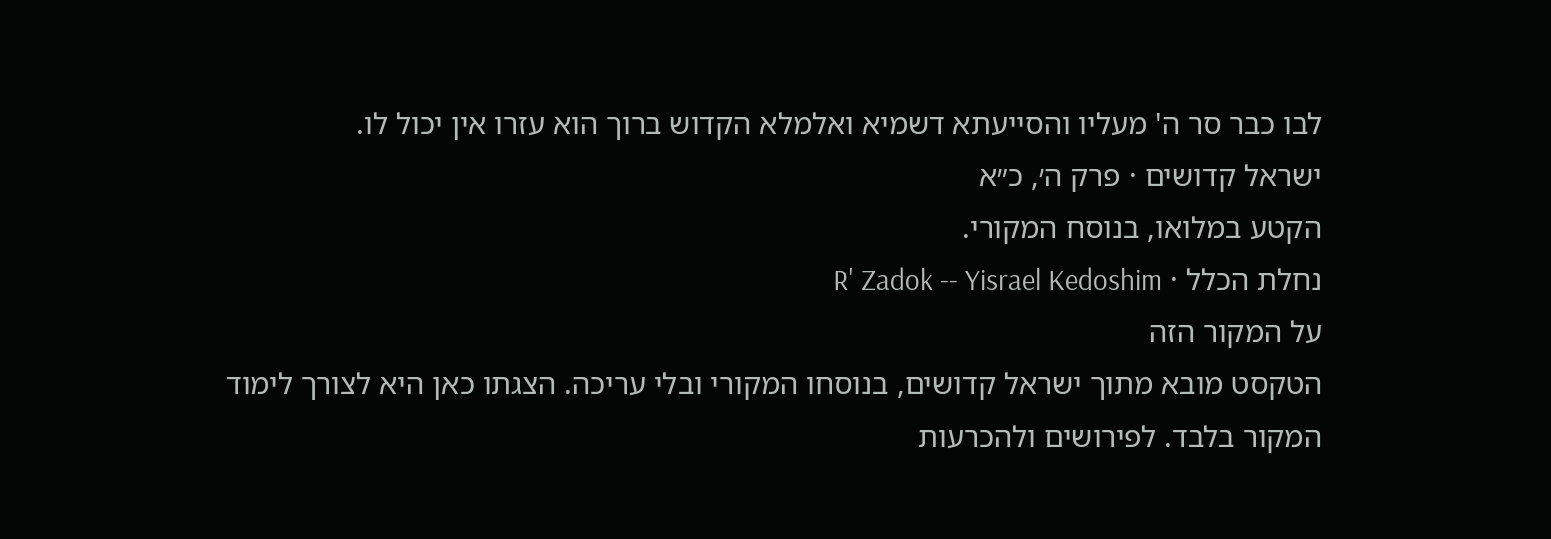לבו כבר סר ה' מעליו והסייעתא דשמיא ואלמלא הקדוש ברוך הוא עזרו אין יכול לו.
ישראל קדושים · פרק ה׳, כ״א
הקטע במלואו, בנוסח המקורי.
נחלת הכלל · R' Zadok -- Yisrael Kedoshim
על המקור הזה
הטקסט מובא מתוך ישראל קדושים, בנוסחו המקורי ובלי עריכה. הצגתו כאן היא לצורך לימוד המקור בלבד. לפירושים ולהכרעות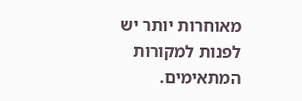מאוחרות יותר יש לפנות למקורות המתאימים.